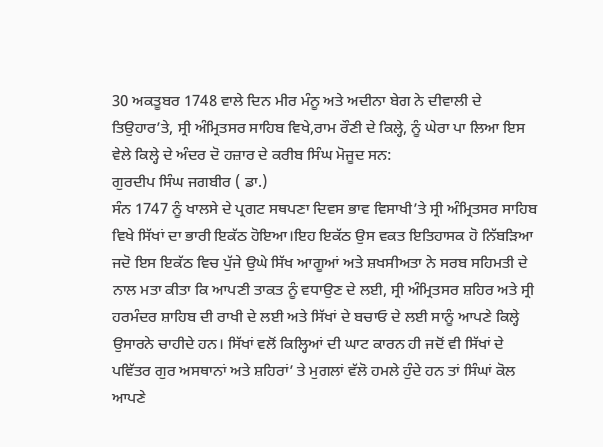30 ਅਕਤੂਬਰ 1748 ਵਾਲੇ ਦਿਨ ਮੀਰ ਮੰਨੂ ਅਤੇ ਅਦੀਨਾ ਬੇਗ ਨੇ ਦੀਵਾਲੀ ਦੇ ਤਿਉਹਾਰ’ਤੇ, ਸ੍ਰੀ ਅੰਮ੍ਰਿਤਸਰ ਸਾਹਿਬ ਵਿਖੇ,ਰਾਮ ਰੌਣੀ ਦੇ ਕਿਲ੍ਹੇ, ਨੂੰ ਘੇਰਾ ਪਾ ਲਿਆ ਇਸ ਵੇਲੇ ਕਿਲ੍ਹੇ ਦੇ ਅੰਦਰ ਦੋ ਹਜ਼ਾਰ ਦੇ ਕਰੀਬ ਸਿੰਘ ਮੋਜੂਦ ਸਨ:
ਗੁਰਦੀਪ ਸਿੰਘ ਜਗਬੀਰ ( ਡਾ.)
ਸੰਨ 1747 ਨੂੰ ਖਾਲਸੇ ਦੇ ਪ੍ਰਗਟ ਸਥਪਣਾ ਦਿਵਸ ਭਾਵ ਵਿਸਾਖੀ’ਤੇ ਸ੍ਰੀ ਅੰਮ੍ਰਿਤਸਰ ਸਾਹਿਬ ਵਿਖੇ ਸਿੱਖਾਂ ਦਾ ਭਾਰੀ ਇਕੱਠ ਹੋਇਆ।ਇਹ ਇਕੱਠ ਉਸ ਵਕਤ ਇਤਿਹਾਸਕ ਹੋ ਨਿੱਬੜਿਆ ਜਦੋ ਇਸ ਇਕੱਠ ਵਿਚ ਪੁੱਜੇ ਉਘੇ ਸਿੱਖ ਆਗੂਆਂ ਅਤੇ ਸ਼ਖਸੀਅਤਾ ਨੇ ਸਰਬ ਸਹਿਮਤੀ ਦੇ ਨਾਲ ਮਤਾ ਕੀਤਾ ਕਿ ਆਪਣੀ ਤਾਕਤ ਨੂੰ ਵਧਾਉਣ ਦੇ ਲਈ, ਸ੍ਰੀ ਅੰਮ੍ਰਿਤਸਰ ਸ਼ਹਿਰ ਅਤੇ ਸ੍ਰੀ ਹਰਮੰਦਰ ਸ਼ਾਹਿਬ ਦੀ ਰਾਖੀ ਦੇ ਲਈ ਅਤੇ ਸਿੱਖਾਂ ਦੇ ਬਚਾਓ ਦੇ ਲਈ ਸਾਨੂੰ ਆਪਣੇ ਕਿਲ੍ਹੇ ਉਸਾਰਨੇ ਚਾਹੀਦੇ ਹਨ। ਸਿੱਖਾਂ ਵਲੋਂ ਕਿਲ੍ਹਿਆਂ ਦੀ ਘਾਟ ਕਾਰਨ ਹੀ ਜਦੋਂ ਵੀ ਸਿੱਖਾਂ ਦੇ ਪਵਿੱਤਰ ਗੁਰ ਅਸਥਾਨਾਂ ਅਤੇ ਸ਼ਹਿਰਾਂ’ ਤੇ ਮੁਗਲਾਂ ਵੱਲੋ ਹਮਲੇ ਹੁੰਦੇ ਹਨ ਤਾਂ ਸਿੰਘਾਂ ਕੋਲ ਆਪਣੇ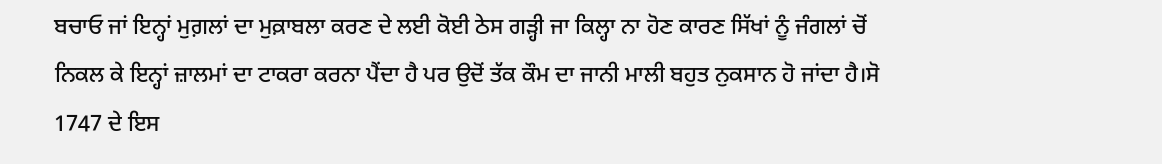ਬਚਾਓ ਜਾਂ ਇਨ੍ਹਾਂ ਮੁਗ਼ਲਾਂ ਦਾ ਮੁਕ਼ਾਬਲਾ ਕਰਣ ਦੇ ਲਈ ਕੋਈ ਠੇਸ ਗੜ੍ਹੀ ਜਾ ਕਿਲ੍ਹਾ ਨਾ ਹੋਣ ਕਾਰਣ ਸਿੱਖਾਂ ਨੂੰ ਜੰਗਲਾਂ ਚੋਂ ਨਿਕਲ ਕੇ ਇਨ੍ਹਾਂ ਜ਼ਾਲਮਾਂ ਦਾ ਟਾਕਰਾ ਕਰਨਾ ਪੈਂਦਾ ਹੈ ਪਰ ਉਦੋਂ ਤੱਕ ਕੌਮ ਦਾ ਜਾਨੀ ਮਾਲੀ ਬਹੁਤ ਨੁਕਸਾਨ ਹੋ ਜਾਂਦਾ ਹੈ।ਸੋ 1747 ਦੇ ਇਸ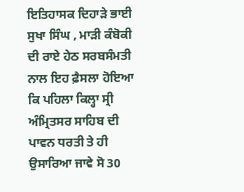ਇਤਿਹਾਸਕ ਦਿਹਾੜੇ ਭਾਈ ਸੁਖਾ ਸਿੰਘ , ਮਾੜੀ ਕੰਬੋਕੀ ਦੀ ਰਾਏ ਹੇਠ ਸਰਬਸੰਮਤੀ ਨਾਲ ਇਹ ਫ਼ੈਸਲਾ ਹੋਇਆ ਕਿ ਪਹਿਲਾ ਕਿਲ੍ਹਾ ਸ੍ਰੀ ਅੰਮ੍ਰਿਤਸਰ ਸਾਹਿਬ ਦੀ ਪਾਵਨ ਧਰਤੀ ਤੇ ਹੀ ਉਸਾਰਿਆ ਜਾਵੇ ਸੋ 30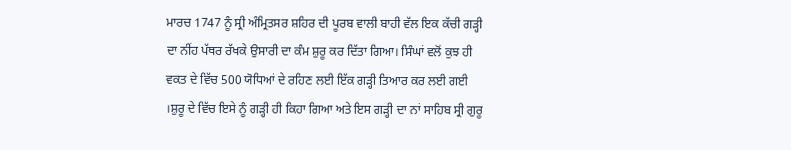ਮਾਰਚ 1747 ਨੂੰ ਸ੍ਰੀ ਅੰਮ੍ਰਿਤਸਰ ਸ਼ਹਿਰ ਦੀ ਪੂਰਬ ਵਾਲੀ ਬਾਹੀ ਵੱਲ ਇਕ ਕੱਚੀ ਗੜ੍ਹੀ ਦਾ ਨੀਂਹ ਪੱਥਰ ਰੱਖਕੇ ਉਸਾਰੀ ਦਾ ਕੰਮ ਸ਼ੁਰੂ ਕਰ ਦਿੱਤਾ ਗਿਆ। ਸਿੰਘਾਂ ਵਲੋਂ ਕੁਝ ਹੀ ਵਕਤ ਦੇ ਵਿੱਚ 500 ਯੋਧਿਆਂ ਦੇ ਰਹਿਣ ਲਈ ਇੱਕ ਗੜ੍ਹੀ ਤਿਆਰ ਕਰ ਲਈ ਗਈ ।ਸ਼ੁਰੂ ਦੇ ਵਿੱਚ ਇਸੇ ਨੂੰ ਗੜ੍ਹੀ ਹੀ ਕਿਹਾ ਗਿਆ ਅਤੇ ਇਸ ਗੜ੍ਹੀ ਦਾ ਨਾਂ ਸਾਹਿਬ ਸ੍ਰੀ ਗੁਰੂ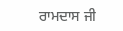ਰਾਮਦਾਸ ਜੀ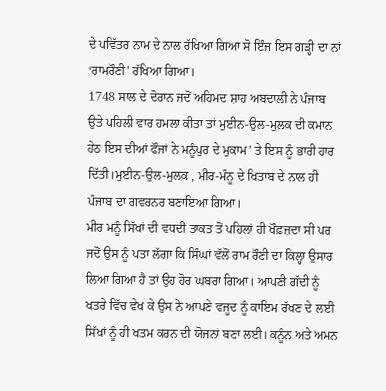ਦੇ ਪਵਿੱਤਰ ਨਾਮ ਦੇ ਨਾਲ ਰੱਖਿਆ ਗਿਆ ਸੋ ਇੰਜ ਇਸ ਗੜ੍ਹੀ ਦਾ ਨਾਂ ‘ਰਾਮਰੌਣੀ’ ਰੱਖਿਆ ਗਿਆ।
1748 ਸਾਲ ਦੇ ਦੋਰਾਨ ਜਦੋਂ ਅਹਿਮਦ ਸ਼ਾਹ ਅਬਦਾਲੀ ਨੇ ਪੰਜਾਬ ਉਤੇ ਪਹਿਲੀ ਵਾਰ ਹਮਲਾ ਕੀਤਾ ਤਾਂ ਮੁਈਨ-ਉਲ-ਮੁਲਕ ਦੀ ਕਮਾਨ ਹੇਠ ਇਸ ਦੀਆਂ ਫੌਜਾਂ ਨੇ ਮਨੂੰਪੁਰ ਦੇ ਮੁਕਾਮ’ ਤੇ ਇਸ ਨੂੰ ਭਾਰੀ ਹਾਰ ਦਿੱਤੀ।ਮੁਈਨ-ਉਲ-ਮੁਲਕ , ਮੀਰ-ਮੰਨੂ ਦੇ ਖਿਤਾਬ ਦੇ ਨਾਲ ਹੀ ਪੰਜਾਬ ਦਾ ਗਵਰਨਰ ਬਣਾਇਆ ਗਿਆ।
ਮੀਰ ਮਨੂੰ ਸਿੱਖਾਂ ਦੀ ਵਧਦੀ ਤਾਕਤ ਤੋਂ ਪਹਿਲਾਂ ਹੀ ਖੌਫ਼ਜ਼ਦਾ ਸੀ ਪਰ ਜਦੋਂ ਉਸ ਨੂੰ ਪਤਾ ਲੱਗਾ ਕਿ ਸਿੰਘਾਂ ਵੱਲੋਂ ਰਾਮ ਰੌਣੀ ਦਾ ਕਿਲ੍ਹਾ ਉਸਾਰ ਲਿਆ ਗਿਆ ਹੈ ਤਾਂ ਉਹ ਹੋਰ ਘਬਰਾ ਗਿਆ। ਆਪਣੀ ਗੱਦੀ ਨੂੰ ਖਤਰੇ ਵਿੱਚ ਵੇਖ ਕੇ ਉਸ ਨੇ ਆਪਣੇ ਵਜੂਦ ਨੂੰ ਕਾਇਮ ਰੱਖਣ ਦੇ ਲਈ ਸਿੱਖਾਂ ਨੂੰ ਹੀ ਖਤਮ ਕਰਨ ਦੀ ਯੋਜਨਾਂ ਬਣਾ ਲਈ। ਕਨੂੰਨ ਅਤੇ ਅਮਨ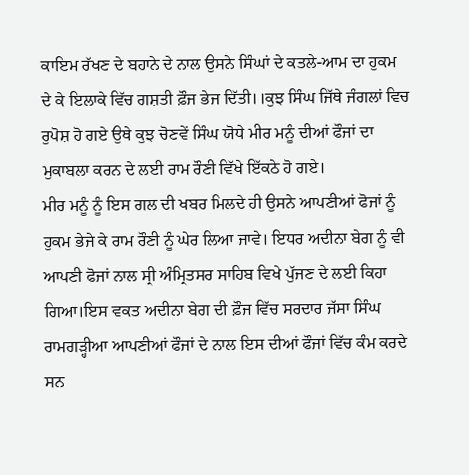ਕਾਇਮ ਰੱਖਣ ਦੇ ਬਹਾਨੇ ਦੇ ਨਾਲ ਉਸਨੇ ਸਿੰਘਾਂ ਦੇ ਕਤਲੇ-ਆਮ ਦਾ ਹੁਕਮ ਦੇ ਕੇ ਇਲਾਕੇ ਵਿੱਚ ਗਸ਼ਤੀ ਫ਼ੌਜ ਭੇਜ ਦਿੱਤੀ।।ਕੁਝ ਸਿੰਘ ਜਿੱਥੇ ਜੰਗਲਾਂ ਵਿਚ ਰੁਪੋਸ਼ ਹੋ ਗਏ ਉਥੇ ਕੁਝ ਚੋਣਵੇਂ ਸਿੰਘ ਯੋਧੇ ਮੀਰ ਮਨੂੰ ਦੀਆਂ ਫੌਜਾਂ ਦਾ ਮੁਕਾਬਲਾ ਕਰਨ ਦੇ ਲਈ ਰਾਮ ਰੌਣੀ ਵਿੱਖੇ ਇੱਕਠੇ ਹੋ ਗਏ।
ਮੀਰ ਮਨੂੰ ਨੂੰ ਇਸ ਗਲ ਦੀ ਖਬਰ ਮਿਲਦੇ ਹੀ ਉਸਨੇ ਆਪਣੀਆਂ ਫੋਜਾਂ ਨੂੰ ਹੁਕਮ ਭੇਜੇ ਕੇ ਰਾਮ ਰੌਣੀ ਨੂੰ ਘੇਰ ਲਿਆ ਜਾਵੇ। ਇਧਰ ਅਦੀਨਾ ਬੇਗ ਨੂੰ ਵੀ ਆਪਣੀ ਫੋਜਾਂ ਨਾਲ ਸ੍ਰੀ ਅੰਮ੍ਰਿਤਸਰ ਸਾਹਿਬ ਵਿਖੇ ਪੁੱਜਣ ਦੇ ਲਈ ਕਿਹਾ ਗਿਆ।ਇਸ ਵਕਤ ਅਦੀਨਾ ਬੇਗ ਦੀ ਫ਼ੌਜ ਵਿੱਚ ਸਰਦਾਰ ਜੱਸਾ ਸਿੰਘ ਰਾਮਗੜ੍ਹੀਆ ਆਪਣੀਆਂ ਫੌਜਾਂ ਦੇ ਨਾਲ ਇਸ ਦੀਆਂ ਫੌਜਾਂ ਵਿੱਚ ਕੰਮ ਕਰਦੇ ਸਨ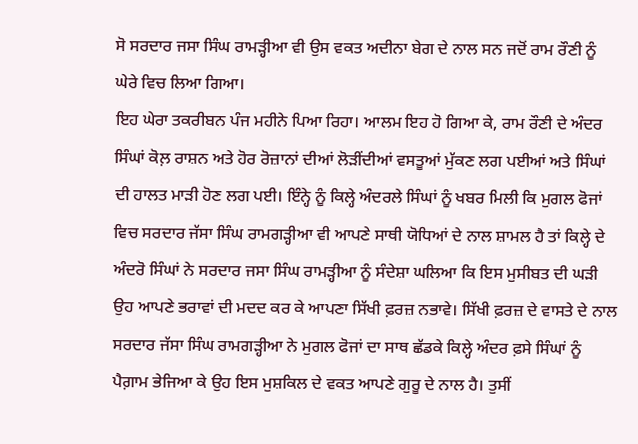ਸੋ ਸਰਦਾਰ ਜਸਾ ਸਿੰਘ ਰਾਮੜ੍ਹੀਆ ਵੀ ਉਸ ਵਕਤ ਅਦੀਨਾ ਬੇਗ ਦੇ ਨਾਲ ਸਨ ਜਦੋਂ ਰਾਮ ਰੌਣੀ ਨੂੰ ਘੇਰੇ ਵਿਚ ਲਿਆ ਗਿਆ।
ਇਹ ਘੇਰਾ ਤਕਰੀਬਨ ਪੰਜ ਮਹੀਨੇ ਪਿਆ ਰਿਹਾ। ਆਲਮ ਇਹ ਹੋ ਗਿਆ ਕੇ, ਰਾਮ ਰੌਣੀ ਦੇ ਅੰਦਰ ਸਿੰਘਾਂ ਕੋਲ਼ ਰਾਸ਼ਨ ਅਤੇ ਹੋਰ ਰੋਜ਼ਾਨਾਂ ਦੀਆਂ ਲੋੜੀਂਦੀਆਂ ਵਸਤੂਆਂ ਮੁੱਕਣ ਲਗ ਪਈਆਂ ਅਤੇ ਸਿੰਘਾਂ ਦੀ ਹਾਲਤ ਮਾੜੀ ਹੋਣ ਲਗ ਪਈ। ਇੰਨ੍ਹੇ ਨੂੰ ਕਿਲ੍ਹੇ ਅੰਦਰਲੇ ਸਿੰਘਾਂ ਨੂੰ ਖਬਰ ਮਿਲੀ ਕਿ ਮੁਗਲ ਫੋਜਾਂ ਵਿਚ ਸਰਦਾਰ ਜੱਸਾ ਸਿੰਘ ਰਾਮਗੜ੍ਹੀਆ ਵੀ ਆਪਣੇ ਸਾਥੀ ਯੋਧਿਆਂ ਦੇ ਨਾਲ ਸ਼ਾਮਲ ਹੈ ਤਾਂ ਕਿਲ੍ਹੇ ਦੇ ਅੰਦਰੋ ਸਿੰਘਾਂ ਨੇ ਸਰਦਾਰ ਜਸਾ ਸਿੰਘ ਰਾਮੜ੍ਹੀਆ ਨੂੰ ਸੰਦੇਸ਼ਾ ਘਲਿਆ ਕਿ ਇਸ ਮੁਸੀਬਤ ਦੀ ਘੜੀ ਉਹ ਆਪਣੇ ਭਰਾਵਾਂ ਦੀ ਮਦਦ ਕਰ ਕੇ ਆਪਣਾ ਸਿੱਖੀ ਫ਼ਰਜ਼ ਨਭਾਵੇ। ਸਿੱਖੀ ਫ਼ਰਜ਼ ਦੇ ਵਾਸਤੇ ਦੇ ਨਾਲ ਸਰਦਾਰ ਜੱਸਾ ਸਿੰਘ ਰਾਮਗੜ੍ਹੀਆ ਨੇ ਮੁਗਲ ਫੋਜਾਂ ਦਾ ਸਾਥ ਛੱਡਕੇ ਕਿਲ੍ਹੇ ਅੰਦਰ ਫ਼ਸੇ ਸਿੰਘਾਂ ਨੂੰ ਪੈਗ਼ਾਮ ਭੇਜਿਆ ਕੇ ਉਹ ਇਸ ਮੁਸ਼ਕਿਲ ਦੇ ਵਕਤ ਆਪਣੇ ਗੁਰੂ ਦੇ ਨਾਲ ਹੈ। ਤੁਸੀਂ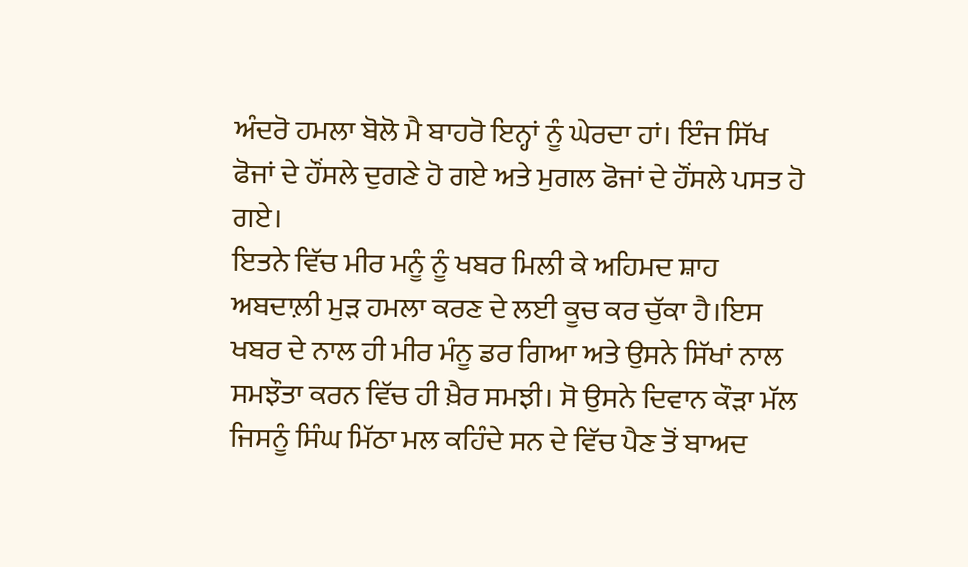ਅੰਦਰੋ ਹਮਲਾ ਬੋਲੋ ਮੈ ਬਾਹਰੋ ਇਨ੍ਹਾਂ ਨੂੰ ਘੇਰਦਾ ਹਾਂ। ਇੰਜ ਸਿੱਖ ਫੋਜਾਂ ਦੇ ਹੌਂਸਲੇ ਦੁਗਣੇ ਹੋ ਗਏ ਅਤੇ ਮੁਗਲ ਫੋਜਾਂ ਦੇ ਹੌਂਸਲੇ ਪਸਤ ਹੋ ਗਏ।
ਇਤਨੇ ਵਿੱਚ ਮੀਰ ਮਨੂੰ ਨੂੰ ਖਬਰ ਮਿਲੀ ਕੇ ਅਹਿਮਦ ਸ਼ਾਹ ਅਬਦਾਲ਼ੀ ਮੁੜ ਹਮਲਾ ਕਰਣ ਦੇ ਲਈ ਕੂਚ ਕਰ ਚੁੱਕਾ ਹੈ।ਇਸ ਖਬਰ ਦੇ ਨਾਲ ਹੀ ਮੀਰ ਮੰਨੂ ਡਰ ਗਿਆ ਅਤੇ ਉਸਨੇ ਸਿੱਖਾਂ ਨਾਲ ਸਮਝੌਤਾ ਕਰਨ ਵਿੱਚ ਹੀ ਖ਼ੈਰ ਸਮਝੀ। ਸੋ ਉਸਨੇ ਦਿਵਾਨ ਕੌੜਾ ਮੱਲ ਜਿਸਨੂੰ ਸਿੰਘ ਮਿੱਠਾ ਮਲ ਕਹਿੰਦੇ ਸਨ ਦੇ ਵਿੱਚ ਪੈਣ ਤੋਂ ਬਾਅਦ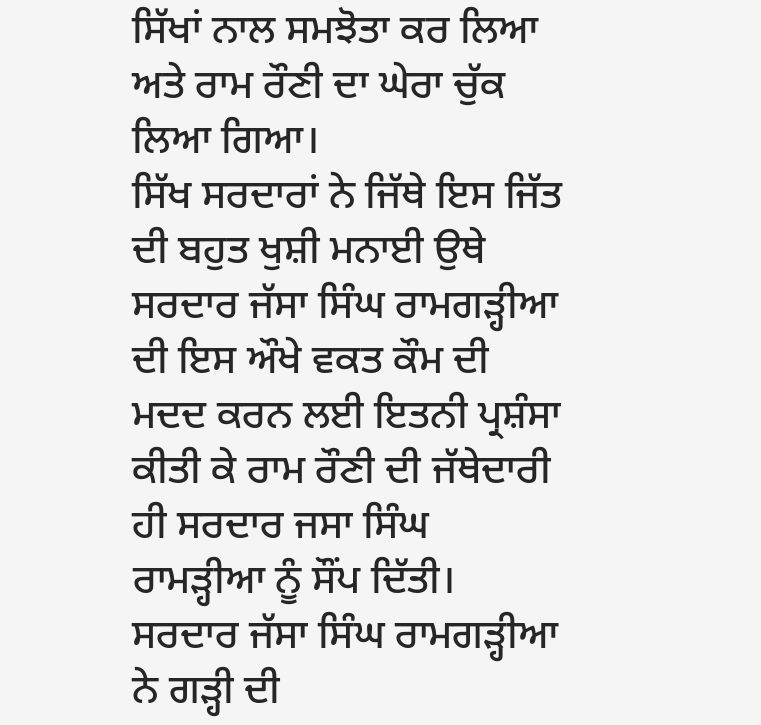ਸਿੱਖਾਂ ਨਾਲ ਸਮਝੋਤਾ ਕਰ ਲਿਆ ਅਤੇ ਰਾਮ ਰੌਣੀ ਦਾ ਘੇਰਾ ਚੁੱਕ ਲਿਆ ਗਿਆ।
ਸਿੱਖ ਸਰਦਾਰਾਂ ਨੇ ਜਿੱਥੇ ਇਸ ਜਿੱਤ ਦੀ ਬਹੁਤ ਖੁਸ਼ੀ ਮਨਾਈ ਉਥੇ ਸਰਦਾਰ ਜੱਸਾ ਸਿੰਘ ਰਾਮਗੜ੍ਹੀਆ ਦੀ ਇਸ ਔਖੇ ਵਕਤ ਕੌਮ ਦੀ ਮਦਦ ਕਰਨ ਲਈ ਇਤਨੀ ਪ੍ਰਸ਼ੰਸਾ ਕੀਤੀ ਕੇ ਰਾਮ ਰੌਣੀ ਦੀ ਜੱਥੇਦਾਰੀ ਹੀ ਸਰਦਾਰ ਜਸਾ ਸਿੰਘ ਰਾਮੜ੍ਹੀਆ ਨੂੰ ਸੌਂਪ ਦਿੱਤੀ।
ਸਰਦਾਰ ਜੱਸਾ ਸਿੰਘ ਰਾਮਗੜ੍ਹੀਆ ਨੇ ਗੜ੍ਹੀ ਦੀ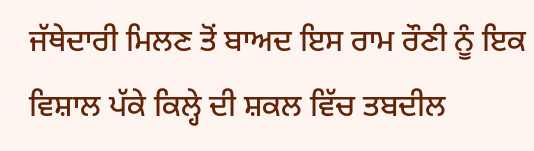ਜੱਥੇਦਾਰੀ ਮਿਲਣ ਤੋਂ ਬਾਅਦ ਇਸ ਰਾਮ ਰੌਣੀ ਨੂੰ ਇਕ ਵਿਸ਼ਾਲ ਪੱਕੇ ਕਿਲ੍ਹੇ ਦੀ ਸ਼ਕਲ ਵਿੱਚ ਤਬਦੀਲ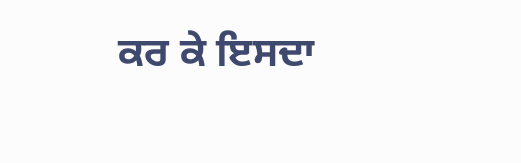ਕਰ ਕੇ ਇਸਦਾ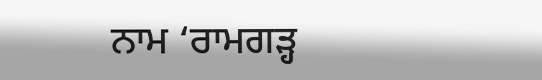ਨਾਮ ‘ਰਾਮਗੜ੍ਹ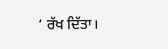‘ ਰੱਖ ਦਿੱਤਾ।